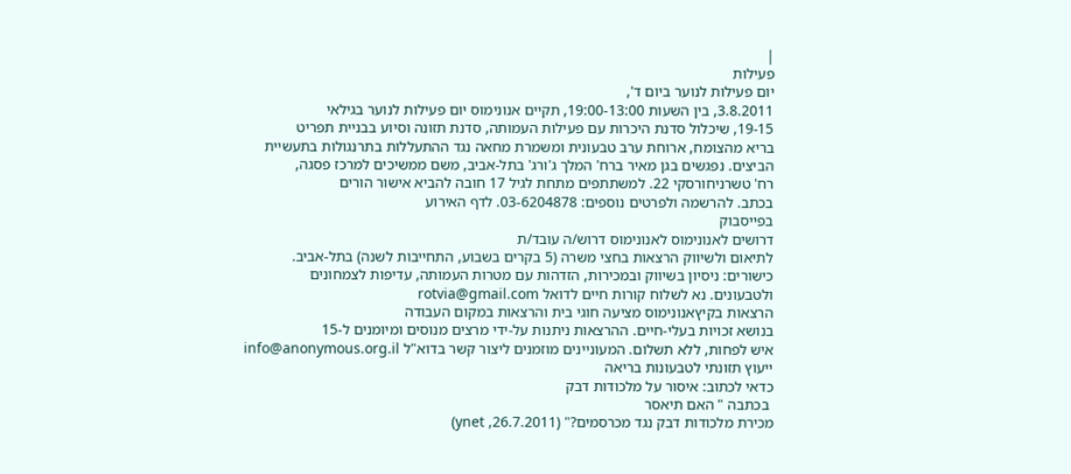|
פעילות
יום פעילות לנוער ביום ד',
3.8.2011, בין השעות 19:00-13:00, תקיים אנונימוס יום פעילות לנוער בגילאי
19-15, שיכלול סדנת היכרות עם פעילות העמותה, סדנת תזונה וסיוע בבניית תפריט
בריא מהצומח, ארוחת ערב טבעונית ומשמרת מחאה נגד ההתעללות בתרנגולות בתעשיית
הביצים. נפגשים בגן מאיר ברח' המלך ג'ורג' בתל-אביב, משם ממשיכים למרכז פסגה,
רח' טשרניחורסקי 22. למשתתפים מתחת לגיל 17 חובה להביא אישור הורים
בכתב. להרשמה ולפרטים נוספים: 03-6204878. לדף האירוע
בפייסבוק
דרושים לאנונימוס לאנונימוס דרוש/ה עובד/ת
לתיאום ולשיווק הרצאות בחצי משרה (5 בקרים בשבוע, התחייבות לשנה) בתל-אביב.
כישורים: ניסיון בשיווק ובמכירות, הזדהות עם מטרות העמותה, עדיפות לצמחונים
ולטבעונים. נא לשלוח קורות חיים לדואל rotvia@gmail.com
הרצאות בקיץאנונימוס מציעה חוגי בית והרצאות במקום העבודה
בנושא זכויות בעלי-חיים. ההרצאות ניתנות על-ידי מרצים מנוסים ומיומנים ל-15
איש לפחות, ללא תשלום. המעוניינים מוזמנים ליצור קשר בדוא"ל info@anonymous.org.il
ייעוץ תזונתי לטבעונות בריאה
כדאי לכתוב: איסור על מלכודות דבק
 בכתבה " האם תיאסר
מכירת מלכודות דבק נגד מכרסמים?" (26.7.2011, ynet)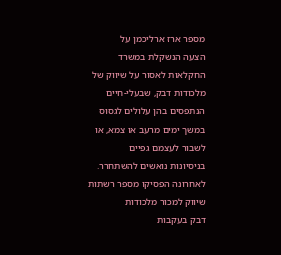מספר ארז ארליכמן על
הצעה הנשקלת במשרד החקלאות לאסור על שיווק של מלכודות דבק, שבעלי-חיים
הנתפסים בהן עלולים לגסוס במשך ימים מרעב או צמא, או לשבור לעצמם גפיים
בניסיונות נואשים להשתחרר. לאחרונה הפסיקו מספר רשתות שיווק למכור מלכודות
דבק בעקבות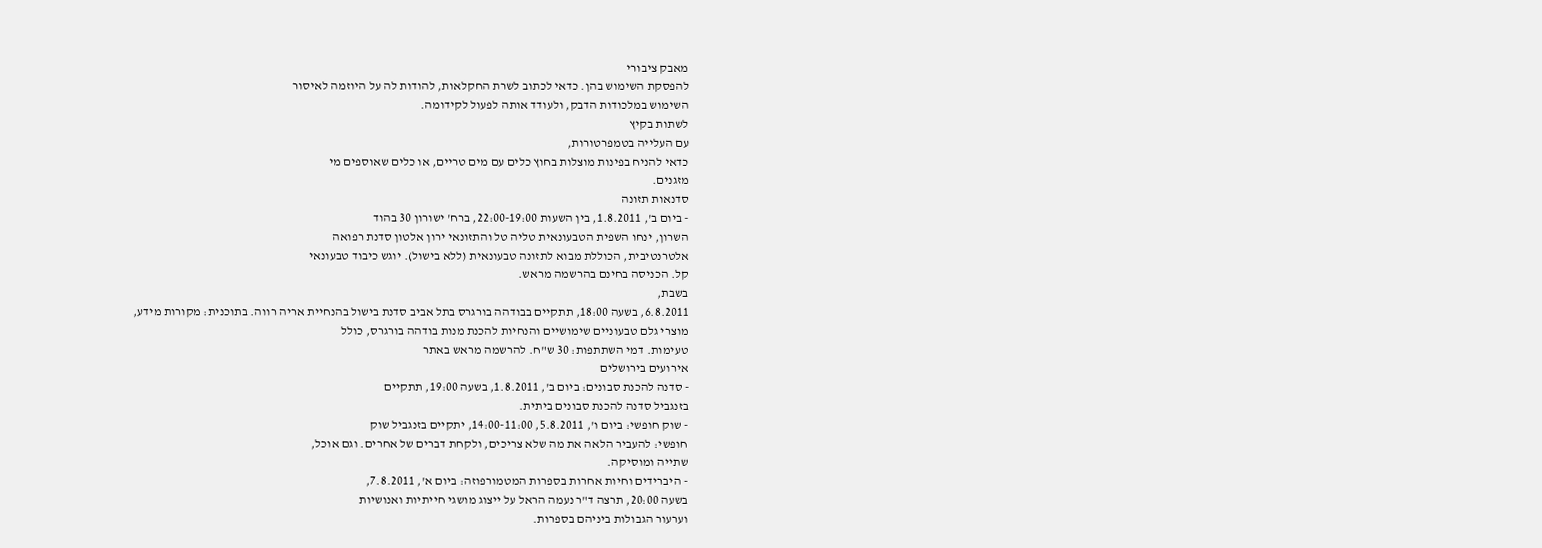מאבק ציבורי
להפסקת השימוש בהן. כדאי לכתוב לשרת החקלאות, להודות לה על היוזמה לאיסור
השימוש במלכודות הדבק, ולעודד אותה לפעול לקידומה.
לשתות בקיץ
עם העלייה בטמפרטורות,
כדאי להניח בפינות מוצלות בחוץ כלים עם מים טריים, או כלים שאוספים מי
מזגנים.
סדנאות תזונה
- ביום ב', 1.8.2011, בין השעות 22:00-19:00, ברח' ישורון 30 בהוד
השרון, ינחו השפית הטבעונאית טליה טל והתזונאי ירון אלטון סדנת רפואה
אלטרנטיבית, הכוללת מבוא לתזונה טבעונאית (ללא בישול). יוגש כיבוד טבעונאי
קל. הכניסה בחינם בהרשמה מראש.
בשבת,
6.8.2011, בשעה 18:00, תתקיים בבודהה בורגרס בתל אביב סדנת בישול בהנחיית אריה רווה. בתוכנית: מקורות מידע,
מוצרי גלם טבעוניים שימושיים והנחיות להכנת מנות בודהה בורגרס, כולל
טעימות. דמי השתתפות: 30 ש"ח. להרשמה מראש באתר
אירועים בירושלים
- סדנה להכנת סבונים: ביום ב', 1.8.2011, בשעה 19:00, תתקיים
בזנגביל סדנה להכנת סבונים ביתית.
- שוק חופשי: ביום ו', 5.8.2011, 14:00-11:00, יתקיים בזנגביל שוק
חופשי: להעביר הלאה את מה שלא צריכים, ולקחת דברים של אחרים. וגם אוכל,
שתייה ומוסיקה.
- היברידים וחיות אחרות בספרות המטמורפוזה: ביום א', 7.8.2011,
בשעה 20:00, תרצה ד"ר נעמה הראל על ייצוג מושגי חייתיות ואנושיות
וערעור הגבולות ביניהם בספרות.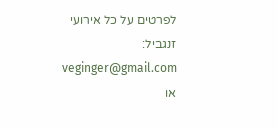לפרטים על כל אירועי זנגביל: veginger@gmail.com או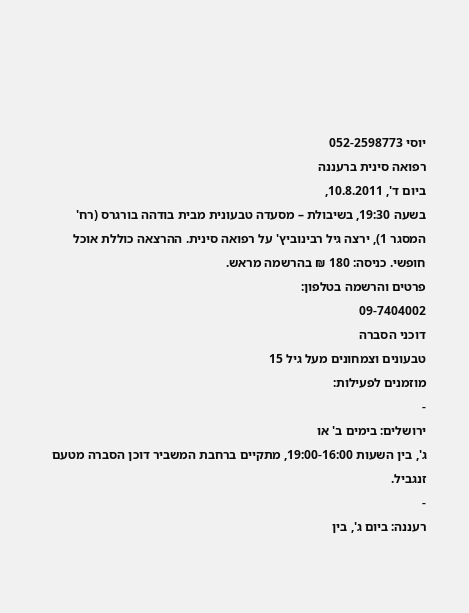יוסי 052-2598773
רפואה סינית ברעננה
ביום ד', 10.8.2011,
בשעה 19:30, בשיבולת – מסעדה טבעונית מבית בודהה בורגרס (רח'
המסגר 1), ירצה גיל רבינוביץ' על רפואה סינית. ההרצאה כוללת אוכל
חופשי. כניסה: 180 ₪ בהרשמה מראש.
פרטים והרשמה בטלפון:
09-7404002
דוכני הסברה
טבעונים וצמחונים מעל גיל 15
מוזמנים לפעילות:
-
ירושלים: בימים ב' או
ג', בין השעות 19:00-16:00, מתקיים ברחבת המשביר דוכן הסברה מטעם
זנגביל.
-
רעננה: ביום ג', בין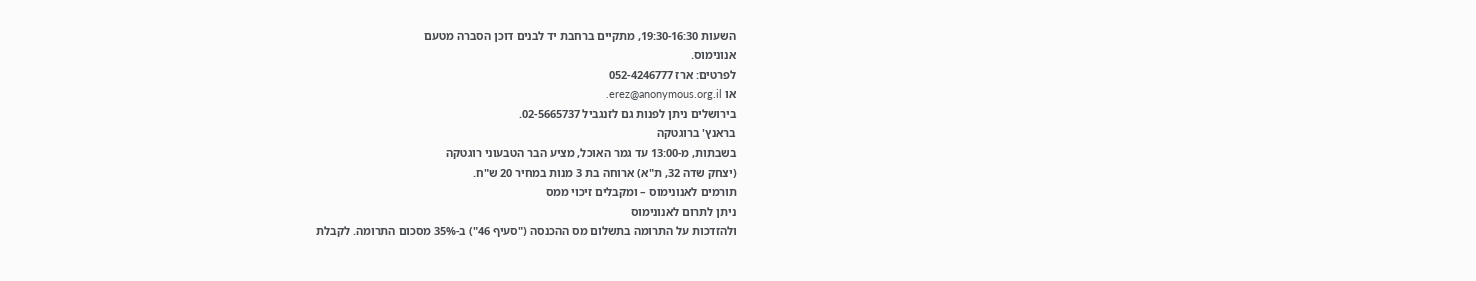השעות 19:30-16:30, מתקיים ברחבת יד לבנים דוכן הסברה מטעם
אנונימוס.
לפרטים: ארז 052-4246777
או erez@anonymous.org.il.
בירושלים ניתן לפנות גם לזנגביל 02-5665737.
בראנץ' ברוגטקה
בשבתות, מ-13:00 עד גמר האוכל, מציע הבר הטבעוני רוגטקה
(יצחק שדה 32, ת"א) ארוחה בת 3 מנות במחיר 20 ש"ח.
תורמים לאנונימוס – ומקבלים זיכוי ממס
ניתן לתרום לאנונימוס
ולהזדכות על התרומה בתשלום מס ההכנסה ("סעיף 46") ב-35% מסכום התרומה. לקבלת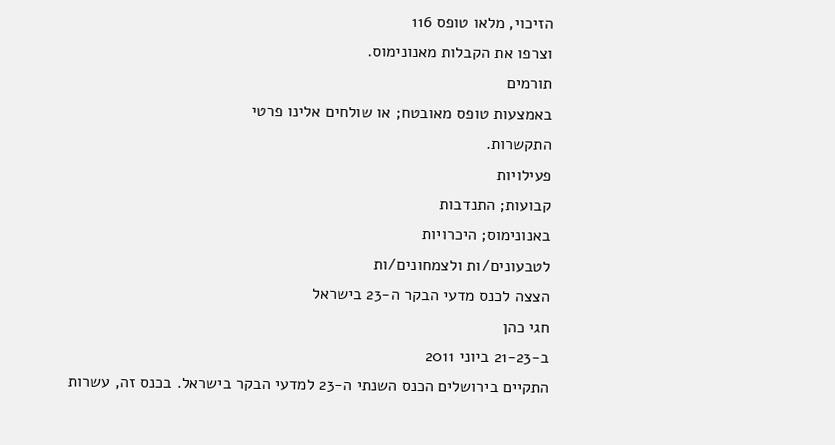הזיכוי, מלאו טופס 116
וצרפו את הקבלות מאנונימוס.
תורמים
באמצעות טופס מאובטח; או שולחים אלינו פרטי
התקשרות.
פעילויות
קבועות; התנדבות
באנונימוס; היכרויות
לטבעונים/ות ולצמחונים/ות
הצצה לכנס מדעי הבקר ה-23 בישראל
חגי כהן
ב-21-23 ביוני 2011
התקיים בירושלים הכנס השנתי ה-23 למדעי הבקר בישראל. בכנס זה, עשרות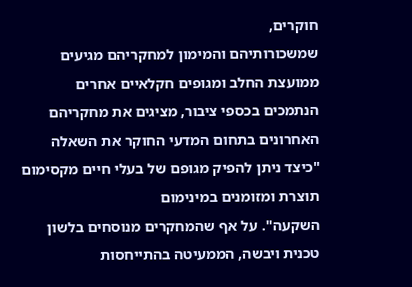חוקרים,
שמשכורותיהם והמימון למחקריהם מגיעים ממועצת החלב ומגופים חקלאיים אחרים
הנתמכים בכספי ציבור, מציגים את מחקריהם האחרונים בתחום המדעי החוקר את השאלה
"כיצד ניתן להפיק מגופם של בעלי חיים מקסימום תוצרת ומזומנים במינימום
השקעה". על אף שהמחקרים מנוסחים בלשון טכנית ויבשה, הממעיטה בהתייחסות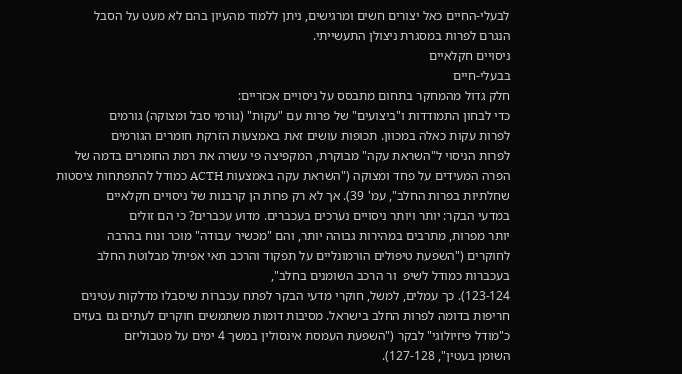לבעלי-החיים כאל יצורים חשים ומרגישים, ניתן ללמוד מהעיון בהם לא מעט על הסבל
הנגרם לפרות במסגרת ניצולן התעשייתי.
ניסויים חקלאיים
בבעלי-חיים
חלק גדול מהמחקר בתחום מתבסס על ניסויים אכזריים:
כדי לבחון התמודדות ו"ביצועים" של פרות עם "עקות" (גורמי סבל ומצוקה) גורמים
לפרות עקות כאלה במכוון. תכופות עושים זאת באמצעות הזרקת חומרים הגורמים
לפרות הניסוי ל"השראת עקה" מבוקרת, המקפיצה פי עשרה את רמת החומרים בדמה של
הפרה המעידים על פחד ומצוקה ("השראת עקה באמצעות ACTH כמודל להתפתחות ציסטות
שחלתיות בפרות החלב", עמ' 39). אך לא רק פרות הן קרבנות של ניסויים חקלאיים
במדעי הבקר: יותר ויותר ניסויים נערכים בעכברים. מדוע עכברים? כי הם זולים
יותר מפרות, מתרבים במהירות גבוהה יותר, והם "מכשיר עבודה" מוכר ונוח בהרבה
לחוקרים ("השפעת טיפולים הורמונליים על תפקוד והרכב תאי אפיתל מבלוטת החלב
בעכברות כמודל לשיפ  ור הרכב השומנים בחלב",
123-124). כך עמלים, למשל, חוקרי מדעי הבקר לפתח עכברות שיסבלו מדלקות עטינים
חריפות בדומה לפרות החלב בישראל. מסיבות דומות משתמשים חוקרים לעתים גם בעזים
כ"מודל פיזיולוגי" לבקר ("השפעת העמסת אינסולין במשך 4 ימים על מטבוליזם
השומן בעטין", 127-128).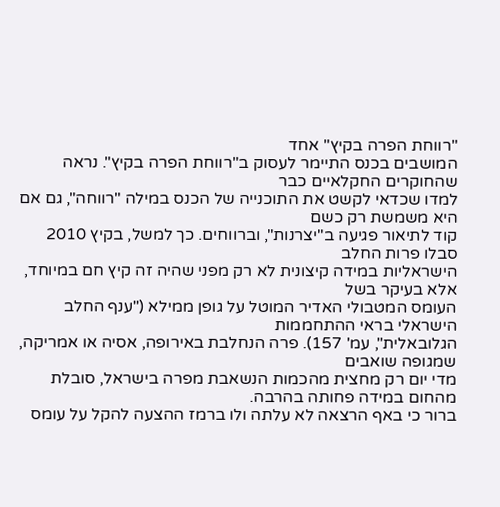"רווחת הפרה בקיץ" אחד
המושבים בכנס התיימר לעסוק ב"רווחת הפרה בקיץ". נראה שהחוקרים החקלאיים כבר
למדו שכדאי לקשט את התוכנייה של הכנס במילה "רווחה", גם אם היא משמשת רק כשם
קוד לתיאור פגיעה ב"יצרנות", וברווחים. כך למשל, בקיץ 2010 סבלו פרות החלב
הישראליות במידה קיצונית לא רק מפני שהיה זה קיץ חם במיוחד, אלא בעיקר בשל
העומס המטבולי האדיר המוטל על גופן ממילא ("ענף החלב הישראלי בראי ההתחממות
הגלובאלית", עמ' 157). פרה הנחלבת באירופה, אסיה או אמריקה, שמגופה שואבים
מדי יום רק מחצית מהכמות הנשאבת מפרה בישראל, סובלת מהחום במידה פחותה בהרבה.
ברור כי באף הרצאה לא עלתה ולו ברמז ההצעה להקל על עומס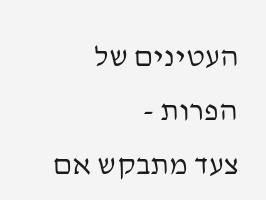העטינים של הפרות -
צעד מתבקש אם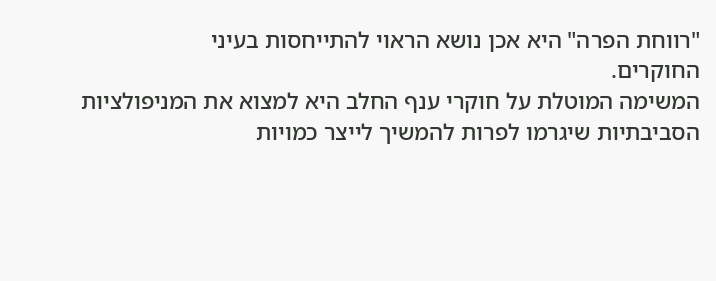"רווחת הפרה" היא אכן נושא הראוי להתייחסות בעיני
החוקרים.
המשימה המוטלת על חוקרי ענף החלב היא למצוא את המניפולציות
הסביבתיות שיגרמו לפרות להמשיך לייצר כמויות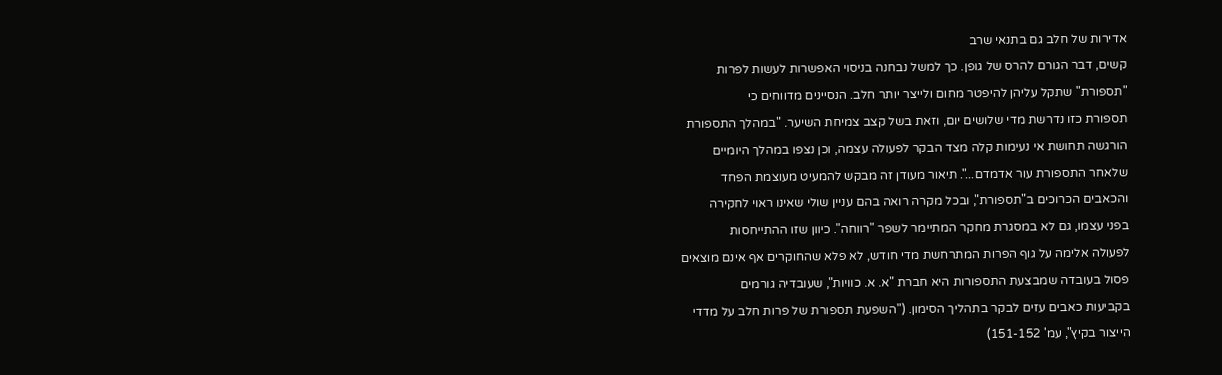אדירות של חלב גם בתנאי שרב
קשים, דבר הגורם להרס של גופן. כך למשל נבחנה בניסוי האפשרות לעשות לפרות
"תספורת" שתקל עליהן להיפטר מחום ולייצר יותר חלב. הנסיינים מדווחים כי
תספורת כזו נדרשת מדי שלושים יום, וזאת בשל קצב צמיחת השיער. "במהלך התספורת
הורגשה תחושת אי נעימות קלה מצד הבקר לפעולה עצמה, וכן נצפו במהלך היומיים
שלאחר התספורת עור אדמדם...". תיאור מעודן זה מבקש להמעיט מעוצמת הפחד
והכאבים הכרוכים ב"תספורת", ובכל מקרה רואה בהם עניין שולי שאינו ראוי לחקירה
בפני עצמו, גם לא במסגרת מחקר המתיימר לשפר "רווחה". כיוון שזו ההתייחסות
לפעולה אלימה על גוף הפרות המתרחשת מדי חודש, לא פלא שהחוקרים אף אינם מוצאים
פסול בעובדה שמבצעת התספורות היא חברת "א. א. כוויות", שעובדיה גורמים
בקביעות כאבים עזים לבקר בתהליך הסימון. ("השפעת תספורת של פרות חלב על מדדי
הייצור בקיץ", עמ' 151-152)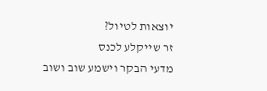יוצאות לטיול?
זר שייקלע לכנס
מדעי הבקר וישמע שוב ושוב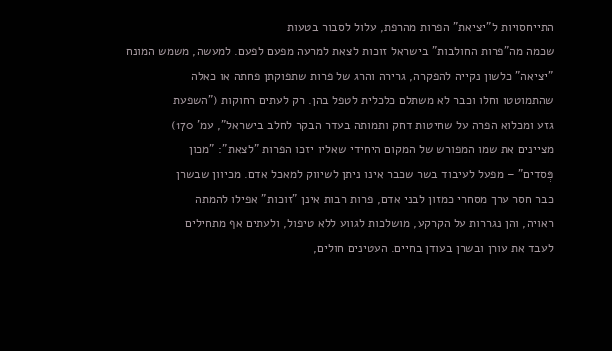התייחסויות ל"יציאת" הפרות מהרפת, עלול לסבור בטעות
שכמה מה"פרות החולבות" בישראל זוכות לצאת למרעה מפעם לפעם. למעשה, משמש המונח
"יציאה" כלשון נקייה להפקרה, גרירה והרג של פרות שתפוקתן פחתה או כאלה
שהתמוטטו וחלו וכבר לא משתלם כלכלית לטפל בהן. רק לעתים רחוקות ("השפעת
גזע ומכלוא הפרה על שחיטות דחק ותמותה בעדר הבקר לחלב בישראל", עמ' 170)
מציינים את שמו המפורש של המקום היחידי שאליו יזכו הפרות "לצאת": "מכון
פְּסדים" – מפעל לעיבוד בשר שכבר אינו ניתן לשיווק למאכל אדם. מכיוון שבשרן
כבר חסר ערך מסחרי כמזון לבני אדם, פרות רבות אינן "זוכות" אפילו להמתה
ראויה, והן נגררות על הקרקע, מושלכות לגווע ללא טיפול, ולעתים אף מתחילים
לעבד את עורן ובשרן בעודן בחיים. העטינים חולים,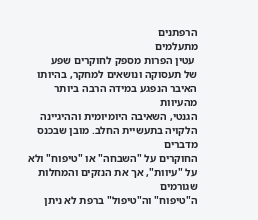הרפתנים
מתעלמים
 עטין הפרות מספק לחוקרים שפע
של תעסוקה ונושאים למחקר, בהיותו האיבר הנפגע במידה הרבה ביותר מהעיוות
הגנטי, השאיבה היומיומית וההיגיינה הלקויה בתעשיית החלב. מובן שבכנס מדברים
החוקרים על "השבחה" או "טיפוח" ולא על "עיוות", אך את הנזקים והמחלות שגורמים
ה"טיפוח" וה"טיפול" ברפת לא ניתן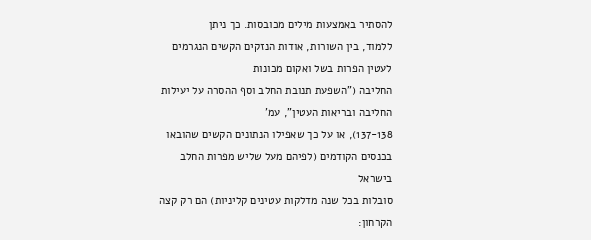להסתיר באמצעות מילים מכובסות. כך ניתן
ללמוד, בין השורות, אודות הנזקים הקשים הנגרמים לעטין הפרות בשל ואקום מכונות
החליבה ("השפעת תנובת החלב וסף ההסרה על יעילות החליבה ובריאות העטין", עמ'
137-138), או על כך שאפילו הנתונים הקשים שהובאו בכנסים הקודמים (לפיהם מעל שליש מפרות החלב בישראל
סובלות בכל שנה מדלקות עטינים קליניות) הם רק קצה הקרחון: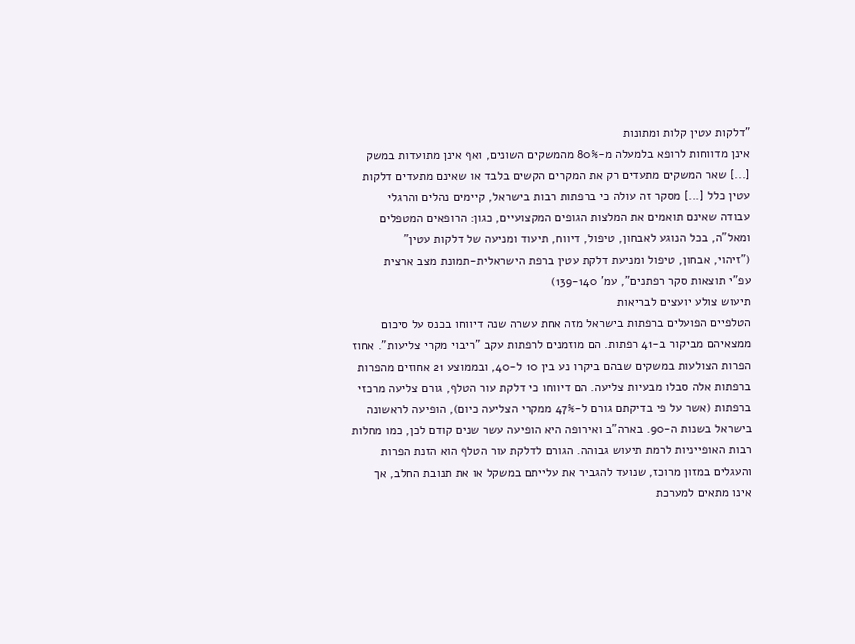"דלקות עטין קלות ומתונות
אינן מדווחות לרופא בלמעלה מ-80% מהמשקים השונים, ואף אינן מתועדות במשק
[...] שאר המשקים מתעדים רק את המקרים הקשים בלבד או שאינם מתעדים דלקות
עטין כלל [...] מסקר זה עולה כי ברפתות רבות בישראל, קיימים נהלים והרגלי
עבודה שאינם תואמים את המלצות הגופים המקצועיים, כגון: הרופאים המטפלים
ומאל"ה, בכל הנוגע לאבחון, טיפול, דיווח, תיעוד ומניעה של דלקות עטין"
("זיהוי, אבחון, טיפול ומניעת דלקת עטין ברפת הישראלית-תמונת מצב ארצית
עפ"י תוצאות סקר רפתנים", עמ' 139-140)
תיעוש צולע יועצים לבריאות
הטלפיים הפועלים ברפתות בישראל מזה אחת עשרה שנה דיווחו בכנס על סיכום
ממצאיהם מביקור ב-41 רפתות. הם מוזמנים לרפתות עקב "ריבוי מקרי צליעות". אחוז
הפרות הצולעות במשקים שבהם ביקרו נע בין 10 ל-40, ובממוצע 21 אחוזים מהפרות
ברפתות אלה סבלו מבעיות צליעה. הם דיווחו כי דלקת עור הטלף, גורם צליעה מרכזי
ברפתות (אשר על פי בדיקתם גורם ל-47% ממקרי הצליעה כיום), הופיעה לראשונה
בישראל בשנות ה-90. בארה"ב ואירופה היא הופיעה עשר שנים קודם לכן, כמו מחלות
רבות האופייניות לרמת תיעוש גבוהה. הגורם לדלקת עור הטלף הוא הזנת הפרות
והעגלים במזון מרוכז, שנועד להגביר את עלייתם במשקל או את תנובת החלב, אך
אינו מתאים למערכת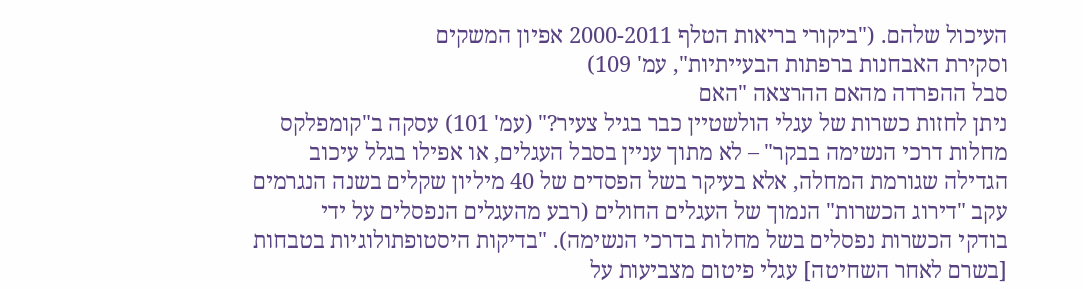העיכול שלהם. ("ביקורי בריאות הטלף 2000-2011 אפיון המשקים
וסקירת האבחנות ברפתות הבעייתיות", עמ' 109)
סבל ההפרדה מהאם ההרצאה "האם
ניתן לחזות כשרות של עגלי הולשטיין כבר בגיל צעיר?" (עמ' 101) עסקה ב"קומפלקס
מחלות דרכי הנשימה בבקר" – לא מתוך עניין בסבל העגלים, או אפילו בגלל עיכוב
הגדילה שגורמת המחלה, אלא בעיקר בשל הפסדים של 40 מיליון שקלים בשנה הנגרמים
עקב "דירוג הכשרות" הנמוך של העגלים החולים (רבע מהעגלים הנפסלים על ידי
בודקי הכשרות נפסלים בשל מחלות בדרכי הנשימה). "בדיקות היסטופתולוגיות בטבחות
[בשרם לאחר השחיטה] עגלי פיטום מצביעות על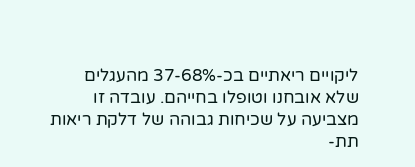ליקויים ריאתיים בכ-37-68% מהעגלים
שלא אובחנו וטופלו בחייהם. עובדה זו מצביעה על שכיחות גבוהה של דלקת ריאות
תת-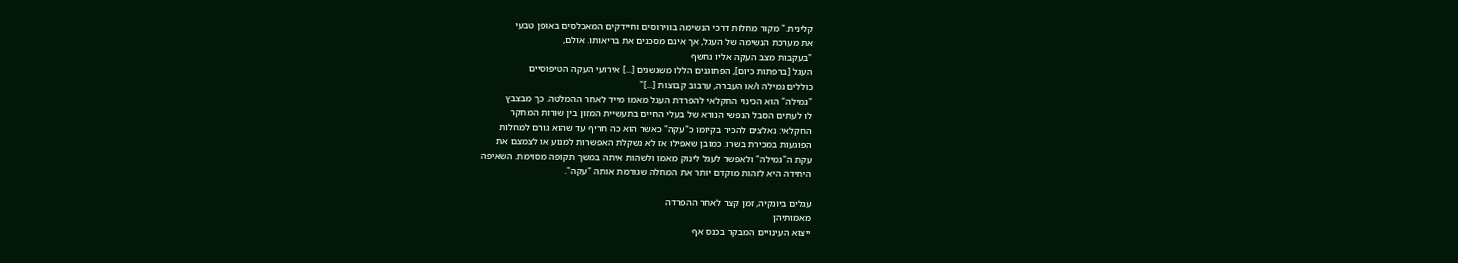קלינית." מקור מחלות דרכי הנשימה בווירוסים וחיידקים המאכלסים באופן טבעי
את מערכת הנשימה של העגל, אך אינם מסכנים את בריאותו. אולם,
"בעקבות מצב העקה אליו נחשף
העגל [ברפתות כיום], הפתוגנים הללו משגשגים [...] אירועי העקה הטיפוסיים
כוללים גמילה ו/או העברה, ערבוב קבוצות [...]"
"גמילה" הוא הכינוי החקלאי להפרדת העגל מאמו מייד לאחר ההמלטה. כך מבצבץ
לו לעתים הסבל הנפשי הנורא של בעלי החיים בתעשיית המזון בין שורות המחקר
החקלאי: נאלצים להכיר בקיומו כ"עקה" כאשר הוא כה חריף עד שהוא גורם למחלות
הפוגעות במכירת בשרו. כמובן שאפילו אז לא נשקלת האפשרות למנוע או לצמצם את
עקת ה"גמילה" ולאפשר לעגל לינוק מאמו ולשהות איתה במשך תקופה מסוימת. השאיפה
היחידה היא לזהות מוקדם יותר את המחלה שגורמת אותה "עקה".

עגלים ביונקיה, זמן קצר לאחר ההפרדה
מאמותיהן
ייצוא העינויים המבקר בכנס אף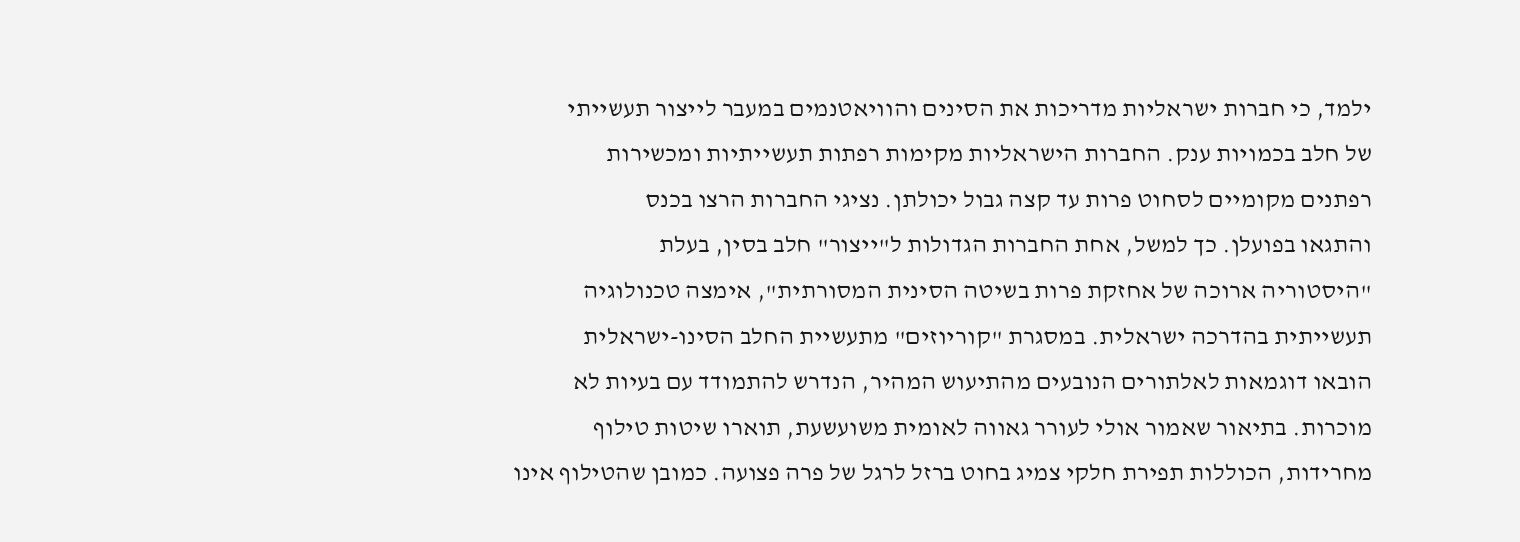ילמד, כי חברות ישראליות מדריכות את הסינים והוויאטנמים במעבר לייצור תעשייתי
של חלב בכמויות ענק. החברות הישראליות מקימות רפתות תעשייתיות ומכשירות
רפתנים מקומיים לסחוט פרות עד קצה גבול יכולתן. נציגי החברות הרצו בכנס
והתגאו בפועלן. כך למשל, אחת החברות הגדולות ל"ייצור" חלב בסין, בעלת
"היסטוריה ארוכה של אחזקת פרות בשיטה הסינית המסורתית", אימצה טכנולוגיה
תעשייתית בהדרכה ישראלית. במסגרת "קוריוזים" מתעשיית החלב הסינו-ישראלית
הובאו דוגמאות לאלתורים הנובעים מהתיעוש המהיר, הנדרש להתמודד עם בעיות לא
מוכרות. בתיאור שאמור אולי לעורר גאווה לאומית משועשעת, תוארו שיטות טילוף
מחרידות, הכוללות תפירת חלקי צמיג בחוט ברזל לרגל של פרה פצועה. כמובן שהטילוף אינו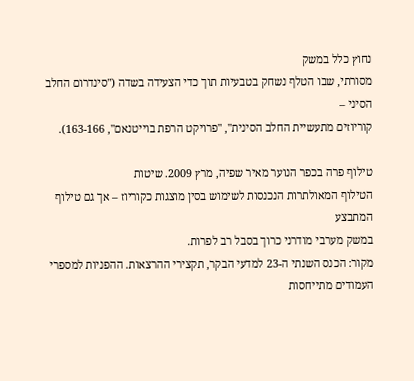נחוץ כלל במשק
מסורתי, שבו הטלף נשחק בטבעיות תוך כדי הצעידה בשדה ("סינדרום החלב הסיני –
קוריוזים מתעשיית החלב הסינית", "פרויקט הרפת בוייטנאם", 163-166).

טילוף פרה בכפר הנוער מאיר שפיה, מרץ 2009. שיטות
הטילוף המאולתרות הנכנסות לשימוש בסין מוצגות כקוריוז – אך גם טילוף המתבצע
במשק מערבי מודרני כרוך בסבל רב לפרות.
מקור: הכנס השנתי ה-23 למדעי הבקר, תקצירי ההרצאות. ההפניות למספרי
העמודים מתייחסות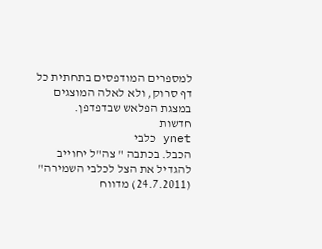למספרים המודפסים בתחתית כל דף סרוק, ולא לאלה המוצגים
במצגת הפלאש שבדפדפן.
חדשות
ynet כלבי
הכבל. בכתבה " צה"ל יחוייב
להגדיל את הצל לכלבי השמירה" (24.7.2011) מדווח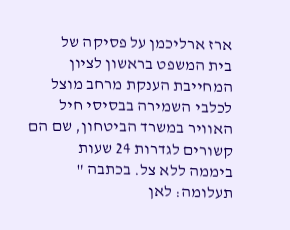ארז ארליכמן על פסיקה של
בית המשפט בראשון לציון  המחייבת הענקת מרחב מוצל
לכלבי השמירה בבסיסי חיל האוויר במשרד הביטחון, שם הם קשורים לגדרות 24 שעות
ביממה ללא צל. בכתבה " תעלומה: לאן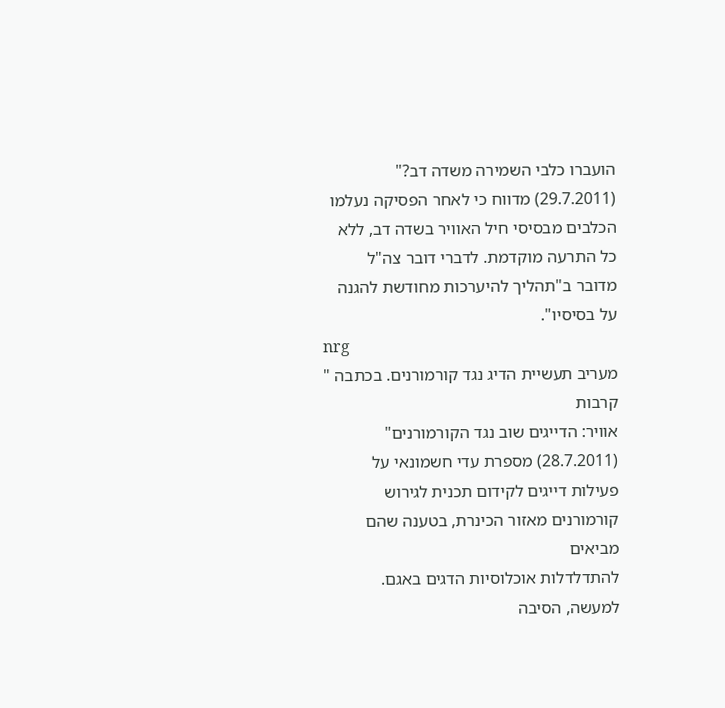הועברו כלבי השמירה משדה דב?" (29.7.2011) מדווח כי לאחר הפסיקה נעלמו
הכלבים מבסיסי חיל האוויר בשדה דב, ללא כל התרעה מוקדמת. לדברי דובר צה"ל
מדובר ב"תהליך להיערכות מחודשת להגנה על בסיסיו".
nrg
מעריב תעשיית הדיג נגד קורמורנים. בכתבה " קרבות
אוויר: הדייגים שוב נגד הקורמורנים" (28.7.2011) מספרת עדי חשמונאי על
פעילות דייגים לקידום תכנית לגירוש קורמורנים מאזור הכינרת, בטענה שהם מביאים
להתדלדלות אוכלוסיות הדגים באגם. למעשה, הסיבה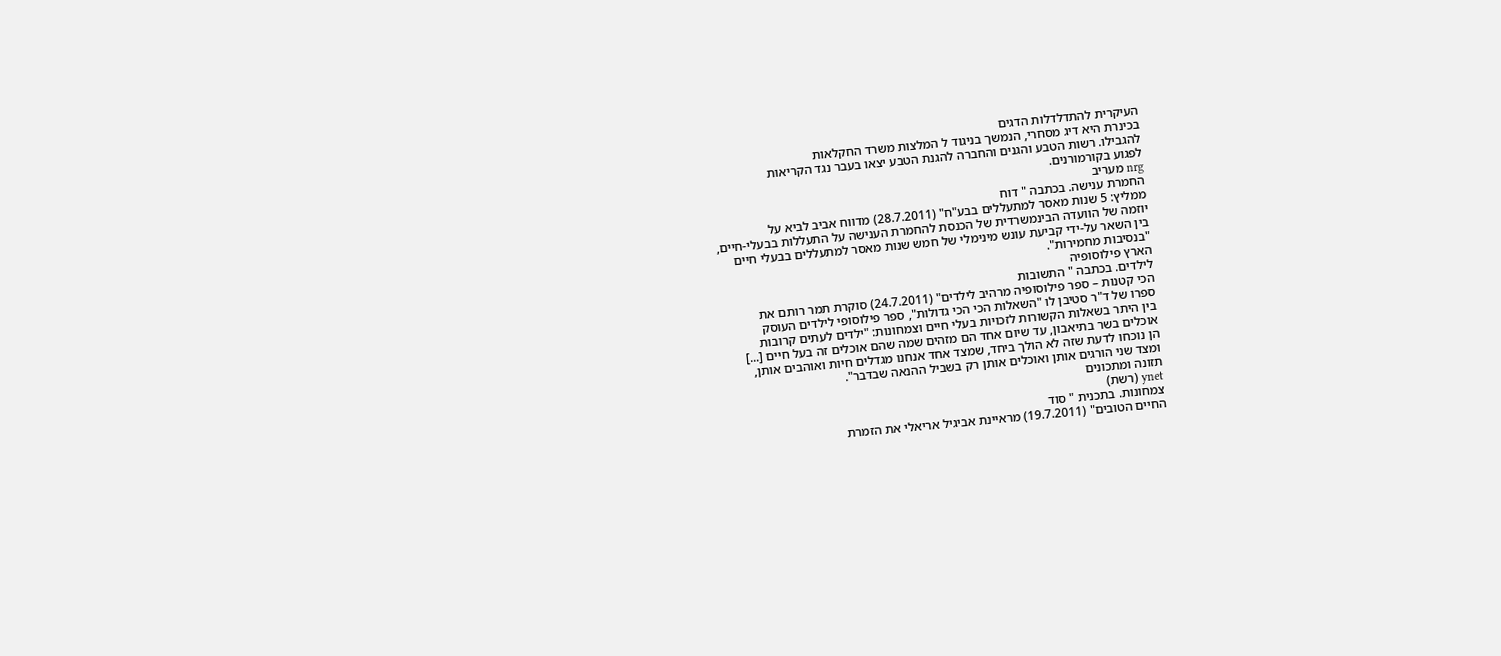העיקרית להתדלדלות הדגים
בכינרת היא דיג מסחרי, הנמשך בניגוד ל המלצות משרד החקלאות
להגבילו. רשות הטבע והגנים והחברה להגנת הטבע יצאו בעבר נגד הקריאות
לפגוע בקורמורנים.
nrg מעריב
החמרת ענישה. בכתבה " דוח
ממליץ: 5 שנות מאסר למתעללים בבע"ח" (28.7.2011) מדווח אביב לביא על
יוזמה של הוועדה הבינמשרדית של הכנסת להחמרת הענישה על התעללות בבעלי-חיים,
בין השאר על-ידי קביעת עונש מינימלי של חמש שנות מאסר למתעללים בבעלי חיים
"בנסיבות מחמירות".
הארץ פילוסופיה
לילדים. בכתבה " התשובות
הכי קטנות – ספר פילוסופיה מרהיב לילדים" (24.7.2011) סוקרת תמר רותם את
ספרו של ד"ר סטיבן לו "השאלות הכי הכי גדולות", ספר פילוסופי לילדים העוסק
בין היתר בשאלות הקשורות לזכויות בעלי חיים וצמחונות: "ילדים לעתים קרובות
אוכלים בשר בתיאבון, עד שיום אחד הם מזהים שמה שהם אוכלים זה בעל חיים [...]
הן נוכחו לדעת שזה לא הולך ביחד, שמצד אחד אנחנו מגדלים חיות ואוהבים אותן,
ומצד שני הורגים אותן ואוכלים אותן רק בשביל ההנאה שבדבר".
תזונה ומתכונים
ynet (רשת)
צמחונות. בתכנית " סוד
החיים הטובים" (19.7.2011) מראיינת אביגיל אריאלי את הזמרת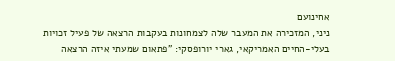אחינועם
ניני, המזכירה את המעבר שלה לצמחונות בעקבות הרצאה של פעיל זכויות
בעלי-החיים האמריקאי, גארי יורופסקי: "פתאום שמעתי איזה הרצאה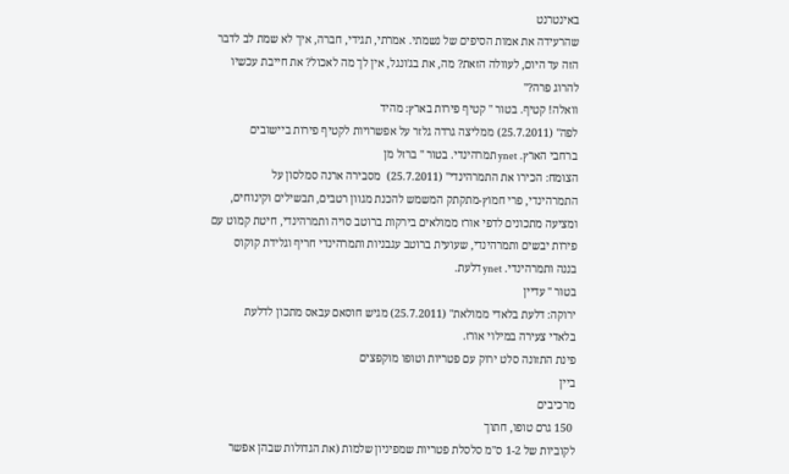באינטרנט
שהרעידה את אמות הסיפים של נשמתי. אמרתי, תגידי, חברה, איך לא שמת לב לדבר
הזה עד היום, לעוולה הזאת? מה, את בג'ונגל, אין לך מה לאכול? את חייבת עכשיו
להרוג פרה?"
וואלה! קטיף. בטור " קטיף פירות בארץ: מהיד
לפה" (25.7.2011) ממליצה גרדה גלזר על אפשרויות לקטיף פירות ביישובים
ברחבי הארץ. ynet תמרהינדי. בטור " ברזל מן
הצומח: הכירו את התמרהינדי" (25.7.2011)  מסבירה ארנה סמלסון על
התמרהינדי, פרי חמוץ-מתקתק המשמש להכנת מגוון רטבים, תבשילים וקינוחים,
ומציעה מתכונים לדפי אורז ממולאים בירקות ברוטב סויה ותמרהינדי, חיטת קמוט עם
פירות יבשים ותמרהינדי, שעועית ברוטב עגבניות ותמרהינדי חריף וגלידת קוקוס
בננה ותמרהינדי. ynet דלעת.
בטור " עדיין
ירוקה: דלעת בלאדי ממולאת" (25.7.2011) מגיש חוסאם עבאס מתכון לדלעת
בלאדי צעירה במילוי אורז.
פינת התזונה סלט ירוק עם פטריות וטופו מוקפצים
ביין
מרכיבים
 150 גרם טופו, חתוך
לקוביות של 1-2 ס"מ סלסלת פטריות שמפיניון שלמות (את הגדולות שבהן אפשר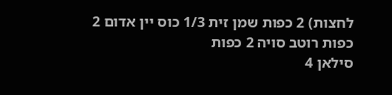לחצות) 2 כפות שמן זית 1/3 כוס יין אדום 2 כפות רוטב סויה 2 כפות
סילאן 4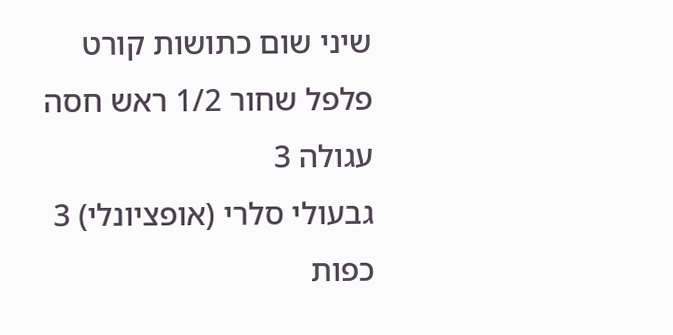שיני שום כתושות קורט פלפל שחור 1/2 ראש חסה עגולה 3
גבעולי סלרי (אופציונלי) 3 כפות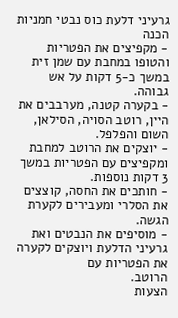גרעיני דלעת כוס נבטי חמניות
הכנה
- מקפיצים את הפטריות והטופו במחבת עם שמן זית במשך כ-5 דקות על אש
גבוהה.
- בקערה קטנה, מערבבים את היין, רוטב הסויה, הסילאן, השום והפלפל.
- יוצקים את הרוטב למחבת ומקפיצים עם הפטריות במשך 3 דקות נוספות.
- חותכים את החסה, קוצצים את הסלרי ומעבירים לקערת הגשה.
- מוסיפים את הנבטים ואת גרעיני הדלעת ויוצקים לקערה את הפטריות עם
הרוטב.
הצעות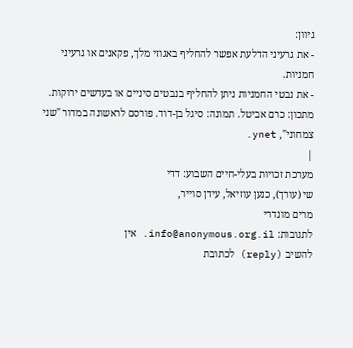גיוון:
- את גרעיני הדלעת אפשר להחליף באגוזי מלך, פקאנים או גרעיני
חמניות.
- את נבטי החמניות ניתן להחליף בנבטים סיניים או בעדשים ירוקות.
מתכון: כרם אביטל. תמונה: סיגל בן-דוד. פורסם לראשונה במדור "שני
צמחוני", ynet.
|
מערכת זכויות בעלי-חיים השבוע: דדי
שי (עורך), כנען עוזיאל, עידן סוייר,
מרים מונדרי
לתגובות: info@anonymous.org.il. אין
להשיב (reply) לכתובת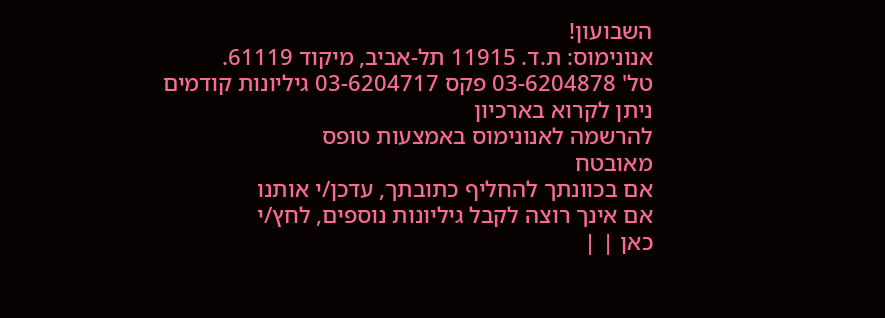השבועון!
אנונימוס: ת.ד. 11915 תל-אביב, מיקוד 61119.
טל' 03-6204878 פקס 03-6204717 גיליונות קודמים
ניתן לקרוא בארכיון
להרשמה לאנונימוס באמצעות טופס
מאובטח
אם בכוונתך להחליף כתובתך, עדכן/י אותנו
אם אינך רוצה לקבל גיליונות נוספים, לחץ/י
כאן | |